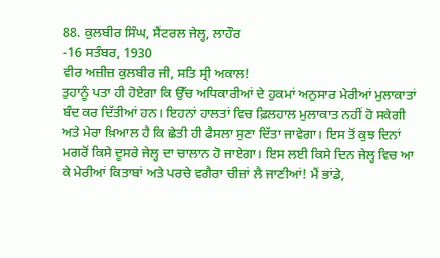88. ਕੁਲਬੀਰ ਸਿੰਘ, ਸੈਂਟਰਲ ਜੇਲ੍ਹ, ਲਾਹੌਰ
-16 ਸਤੰਬਰ, 1930
ਵੀਰ ਅਜ਼ੀਜ਼ ਕੁਲਬੀਰ ਜੀ, ਸਤਿ ਸ੍ਰੀ ਅਕਾਲ!
ਤੁਹਾਨੂੰ ਪਤਾ ਹੀ ਹੋਏਗਾ ਕਿ ਉੱਚ ਅਧਿਕਾਰੀਆਂ ਦੇ ਹੁਕਮਾਂ ਅਨੁਸਾਰ ਮੇਰੀਆਂ ਮੁਲਾਕਾਤਾਂ ਬੰਦ ਕਰ ਦਿੱਤੀਆਂ ਹਨ। ਇਹਨਾਂ ਹਾਲਤਾਂ ਵਿਚ ਫ਼ਿਲਹਾਲ ਮੁਲਾਕਾਤ ਨਹੀਂ ਹੋ ਸਕੇਗੀ ਅਤੇ ਮੇਰਾ ਖ਼ਿਆਲ ਹੈ ਕਿ ਛੇਤੀ ਹੀ ਫੈਸਲਾ ਸੁਣਾ ਦਿੱਤਾ ਜਾਵੇਗਾ। ਇਸ ਤੋਂ ਕੁਝ ਦਿਨਾਂ ਮਗਰੋਂ ਕਿਸੇ ਦੂਸਰੇ ਜੇਲ੍ਹ ਦਾ ਚਾਲਾਨ ਹੋ ਜਾਏਗਾ। ਇਸ ਲਈ ਕਿਸੇ ਦਿਨ ਜੇਲ੍ਹ ਵਿਚ ਆ ਕੇ ਮੇਰੀਆਂ ਕਿਤਾਬਾਂ ਅਤੇ ਪਰਚੇ ਵਗੈਰਾ ਚੀਜ਼ਾਂ ਲੈ ਜਾਣੀਆਂ! ਮੈਂ ਭਾਂਡੇ,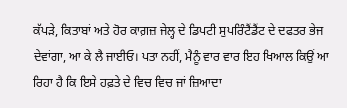ਕੱਪੜੇ, ਕਿਤਾਬਾਂ ਅਤੇ ਹੋਰ ਕਾਗ਼ਜ਼ ਜੇਲ੍ਹ ਦੇ ਡਿਪਟੀ ਸੁਪਰਿੰਟੈਂਡੈਂਟ ਦੇ ਦਫਤਰ ਭੇਜ ਦੇਵਾਂਗਾ, ਆ ਕੇ ਲੈ ਜਾਈਓ। ਪਤਾ ਨਹੀਂ, ਮੈਨੂੰ ਵਾਰ ਵਾਰ ਇਹ ਖਿਆਲ ਕਿਉਂ ਆ ਰਿਹਾ ਹੈ ਕਿ ਇਸੇ ਹਫ਼ਤੇ ਦੇ ਵਿਚ ਵਿਚ ਜਾਂ ਜ਼ਿਆਦਾ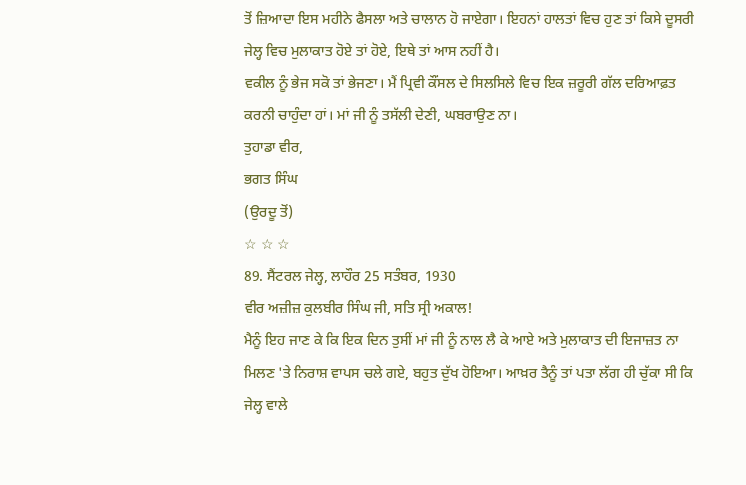ਤੋਂ ਜ਼ਿਆਦਾ ਇਸ ਮਹੀਨੇ ਫੈਸਲਾ ਅਤੇ ਚਾਲਾਨ ਹੋ ਜਾਏਗਾ। ਇਹਨਾਂ ਹਾਲਤਾਂ ਵਿਚ ਹੁਣ ਤਾਂ ਕਿਸੇ ਦੂਸਰੀ ਜੇਲ੍ਹ ਵਿਚ ਮੁਲਾਕਾਤ ਹੋਏ ਤਾਂ ਹੋਏ, ਇਥੇ ਤਾਂ ਆਸ ਨਹੀਂ ਹੈ।
ਵਕੀਲ ਨੂੰ ਭੇਜ ਸਕੋ ਤਾਂ ਭੇਜਣਾ। ਮੈਂ ਪ੍ਰਿਵੀ ਕੌਂਸਲ ਦੇ ਸਿਲਸਿਲੇ ਵਿਚ ਇਕ ਜ਼ਰੂਰੀ ਗੱਲ ਦਰਿਆਫ਼ਤ ਕਰਨੀ ਚਾਹੁੰਦਾ ਹਾਂ। ਮਾਂ ਜੀ ਨੂੰ ਤਸੱਲੀ ਦੇਣੀ, ਘਬਰਾਉਣ ਨਾ।
ਤੁਹਾਡਾ ਵੀਰ,
ਭਗਤ ਸਿੰਘ
(ਉਰਦੂ ਤੋਂ)
☆ ☆ ☆
89. ਸੈਂਟਰਲ ਜੇਲ੍ਹ, ਲਾਹੌਰ 25 ਸਤੰਬਰ, 1930
ਵੀਰ ਅਜ਼ੀਜ਼ ਕੁਲਬੀਰ ਸਿੰਘ ਜੀ, ਸਤਿ ਸ੍ਰੀ ਅਕਾਲ!
ਮੈਨੂੰ ਇਹ ਜਾਣ ਕੇ ਕਿ ਇਕ ਦਿਨ ਤੁਸੀਂ ਮਾਂ ਜੀ ਨੂੰ ਨਾਲ ਲੈ ਕੇ ਆਏ ਅਤੇ ਮੁਲਾਕਾਤ ਦੀ ਇਜਾਜ਼ਤ ਨਾ ਮਿਲਣ 'ਤੇ ਨਿਰਾਸ਼ ਵਾਪਸ ਚਲੇ ਗਏ, ਬਹੁਤ ਦੁੱਖ ਹੋਇਆ। ਆਖ਼ਰ ਤੈਨੂੰ ਤਾਂ ਪਤਾ ਲੱਗ ਹੀ ਚੁੱਕਾ ਸੀ ਕਿ ਜੇਲ੍ਹ ਵਾਲੇ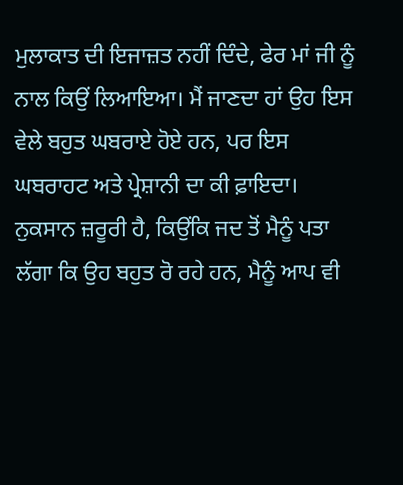ਮੁਲਾਕਾਤ ਦੀ ਇਜਾਜ਼ਤ ਨਹੀਂ ਦਿੰਦੇ, ਫੇਰ ਮਾਂ ਜੀ ਨੂੰ ਨਾਲ ਕਿਉਂ ਲਿਆਇਆ। ਮੈਂ ਜਾਣਦਾ ਹਾਂ ਉਹ ਇਸ ਵੇਲੇ ਬਹੁਤ ਘਬਰਾਏ ਹੋਏ ਹਨ, ਪਰ ਇਸ ਘਬਰਾਹਟ ਅਤੇ ਪ੍ਰੇਸ਼ਾਨੀ ਦਾ ਕੀ ਫ਼ਾਇਦਾ। ਨੁਕਸਾਨ ਜ਼ਰੂਰੀ ਹੈ, ਕਿਉਂਕਿ ਜਦ ਤੋਂ ਮੈਨੂੰ ਪਤਾ ਲੱਗਾ ਕਿ ਉਹ ਬਹੁਤ ਰੋ ਰਹੇ ਹਨ, ਮੈਨੂੰ ਆਪ ਵੀ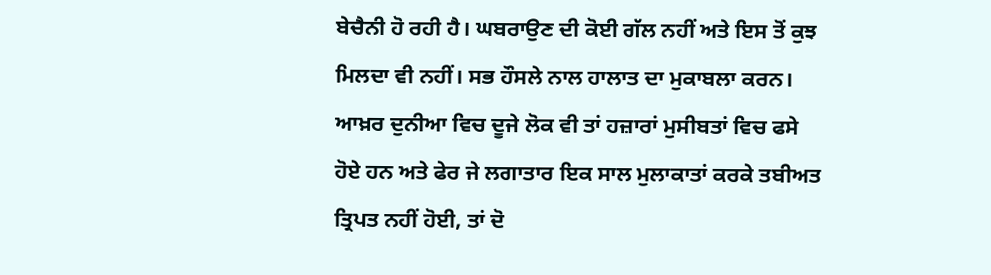ਬੇਚੈਨੀ ਹੋ ਰਹੀ ਹੈ। ਘਬਰਾਉਣ ਦੀ ਕੋਈ ਗੱਲ ਨਹੀਂ ਅਤੇ ਇਸ ਤੋਂ ਕੁਝ ਮਿਲਦਾ ਵੀ ਨਹੀਂ। ਸਭ ਹੌਸਲੇ ਨਾਲ ਹਾਲਾਤ ਦਾ ਮੁਕਾਬਲਾ ਕਰਨ। ਆਖ਼ਰ ਦੁਨੀਆ ਵਿਚ ਦੂਜੇ ਲੋਕ ਵੀ ਤਾਂ ਹਜ਼ਾਰਾਂ ਮੁਸੀਬਤਾਂ ਵਿਚ ਫਸੇ ਹੋਏ ਹਨ ਅਤੇ ਫੇਰ ਜੇ ਲਗਾਤਾਰ ਇਕ ਸਾਲ ਮੁਲਾਕਾਤਾਂ ਕਰਕੇ ਤਬੀਅਤ ਤ੍ਰਿਪਤ ਨਹੀਂ ਹੋਈ, ਤਾਂ ਦੋ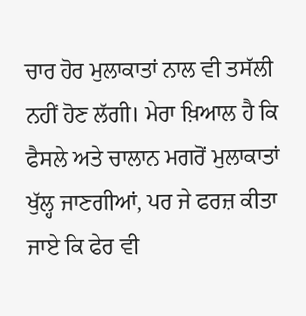ਚਾਰ ਹੋਰ ਮੁਲਾਕਾਤਾਂ ਨਾਲ ਵੀ ਤਸੱਲੀ ਨਹੀਂ ਹੋਣ ਲੱਗੀ। ਮੇਰਾ ਖ਼ਿਆਲ ਹੈ ਕਿ ਫੈਸਲੇ ਅਤੇ ਚਾਲਾਨ ਮਗਰੋਂ ਮੁਲਾਕਾਤਾਂ ਖੁੱਲ੍ਹ ਜਾਣਗੀਆਂ, ਪਰ ਜੇ ਫਰਜ਼ ਕੀਤਾ ਜਾਏ ਕਿ ਫੇਰ ਵੀ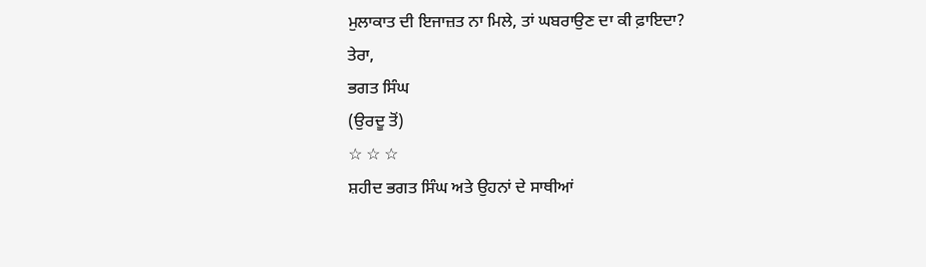ਮੁਲਾਕਾਤ ਦੀ ਇਜਾਜ਼ਤ ਨਾ ਮਿਲੇ, ਤਾਂ ਘਬਰਾਉਣ ਦਾ ਕੀ ਫ਼ਾਇਦਾ?
ਤੇਰਾ,
ਭਗਤ ਸਿੰਘ
(ਉਰਦੂ ਤੋਂ)
☆ ☆ ☆
ਸ਼ਹੀਦ ਭਗਤ ਸਿੰਘ ਅਤੇ ਉਹਨਾਂ ਦੇ ਸਾਥੀਆਂ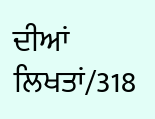ਦੀਆਂ ਲਿਖਤਾਂ/318